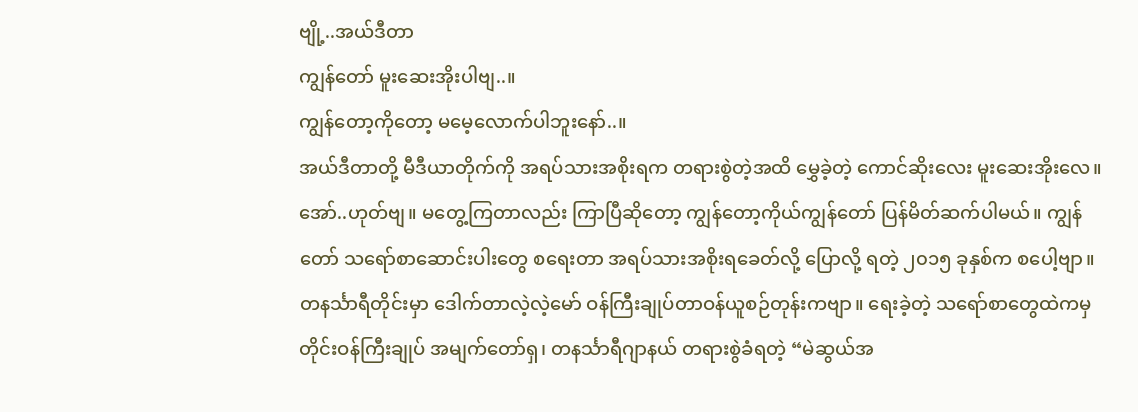ဗျို့..အယ်ဒီတာ
ကျွန်တော် မူးဆေးအိုးပါဗျ..။
ကျွန်တော့ကိုတော့ မမေ့လောက်ပါဘူးနော်..။
အယ်ဒီတာတို့ မီဒီယာတိုက်ကို အရပ်သားအစိုးရက တရားစွဲတဲ့အထိ မွှေခဲ့တဲ့ ကောင်ဆိုးလေး မူးဆေးအိုးလေ။
အော်..ဟုတ်ဗျ။ မတွေ့ကြတာလည်း ကြာပြီဆိုတော့ ကျွန်တော့ကိုယ်ကျွန်တော် ပြန်မိတ်ဆက်ပါမယ်။ ကျွန်တော် သရော်စာဆောင်းပါးတွေ စရေးတာ အရပ်သားအစိုးရခေတ်လို့ ပြောလို့ ရတဲ့ ၂၀၁၅ ခုနှစ်က စပေါ့ဗျာ။ တနင်္သာရီတိုင်းမှာ ဒေါက်တာလဲ့လဲ့မော် ဝန်ကြီးချုပ်တာဝန်ယူစဉ်တုန်းကဗျာ။ ရေးခဲ့တဲ့ သရော်စာတွေထဲကမှ တိုင်းဝန်ကြီးချုပ် အမျက်တော်ရှ၊ တနင်္သာရီဂျာနယ် တရားစွဲခံရတဲ့ “မဲဆွယ်အ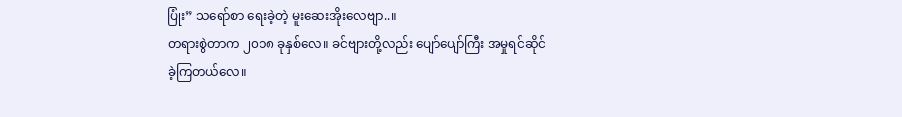ပြုံး” သရော်စာ ရေးခဲ့တဲ့ မူးဆေးအိုးလေဗျာ..။
တရားစွဲတာက ၂၀၁၈ ခုနှစ်လေ။ ခင်ဗျားတို့လည်း ပျော်ပျော်ကြီး အမှုရင်ဆိုင်ခဲ့ကြတယ်လေ။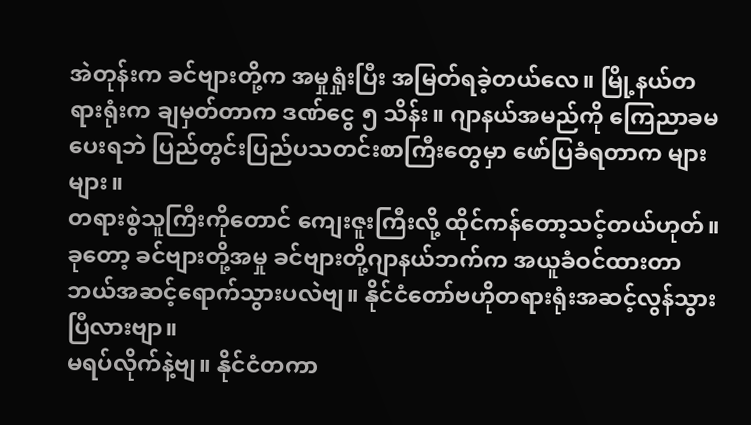အဲတုန်းက ခင်ဗျားတို့က အမှုရှုံးပြီး အမြတ်ရခဲ့တယ်လေ။ မြို့နယ်တရားရုံးက ချမှတ်တာက ဒဏ်ငွေ ၅ သိန်း။ ဂျာနယ်အမည်ကို ကြေညာခမပေးရဘဲ ပြည်တွင်းပြည်ပသတင်းစာကြီးတွေမှာ ဖော်ပြခံရတာက များများ။
တရားစွဲသူကြီးကိုတောင် ကျေးဇူးကြီးလို့ ထိုင်ကန်တော့သင့်တယ်ဟုတ်။ ခုတော့ ခင်ဗျားတို့အမှု ခင်ဗျားတို့ဂျာနယ်ဘက်က အယူခံဝင်ထားတာ ဘယ်အဆင့်ရောက်သွားပလဲဗျ။ နိုင်ငံတော်ဗဟိုတရားရုံးအဆင့်လွန်သွားပြီလားဗျာ။
မရပ်လိုက်နဲ့ဗျ။ နိုင်ငံတကာ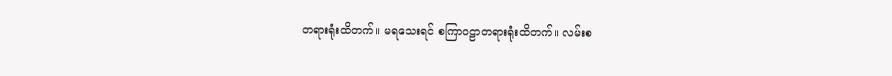တရားရုံးထိတက်။ မရသေးရင် စကြာဝဠာတရားရုံးထိတက်။ လမ်းစ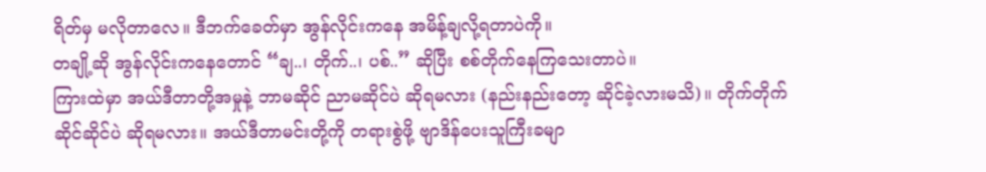ရိတ်မှ မလိုတာလေ။ ဒီဘက်ခေတ်မှာ အွန်လိုင်းကနေ အမိန့်ချလို့ရတာပဲကို။
တချို့ဆို အွန်လိုင်းကနေတောင် “ချ..၊ တိုက်..၊ ပစ်..” ဆိုပြီး စစ်တိုက်နေကြသေးတာပဲ။
ကြားထဲမှာ အယ်ဒီတာတို့အမှုနဲ့ ဘာမဆိုင် ညာမဆိုင်ပဲ ဆိုရမလား (နည်းနည်းတော့ ဆိုင်ခဲ့လားမသိ)။ တိုက်တိုက်ဆိုင်ဆိုင်ပဲ ဆိုရမလား။ အယ်ဒီတာမင်းတို့ကို တရားစွဲဖို့ ဗျာဒိန်ပေးသူကြီးခမျာ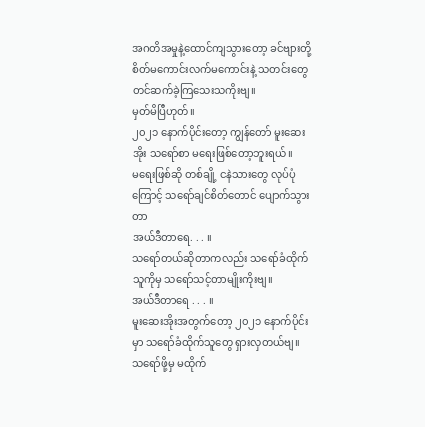အဂတိအမှုနဲ့ထောင်ကျသွားတော့ ခင်ဗျားတို့ စိတ်မကောင်းလက်မကောင်းနဲ့ သတင်းတွေ တင်ဆက်ခဲ့ကြသေးသကိုးဗျ။
မှတ်မိပြီဟုတ်။
၂၀၂၁ နောက်ပိုင်းတော့ ကျွန်တော် မူးဆေးအိုး သရော်စာ မရေးဖြစ်တော့ဘူးရယ်။
မရေးဖြစ်ဆို တစ်ချို့ ငနဲသားတွေ လုပ်ပုံကြောင့် သရော်ချင်စိတ်တောင် ပျောက်သွားတာ
အယ်ဒီတာရေ. . . ။
သရော်တယ်ဆိုတာကလည်း သရော်ခံထိုက်သူကိုမှ သရော်သင့်တာမျိုးကိုးဗျ။
အယ်ဒီတာရေ . . . ။
မူးဆေးအိုးအတွက်တော့ ၂၀၂၁ နောက်ပိုင်းမှာ သရော်ခံထိုက်သူတွေ ရှားလှတယ်ဗျ။
သရော်ဖို့မှ မထိုက်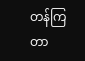တန်ကြတာ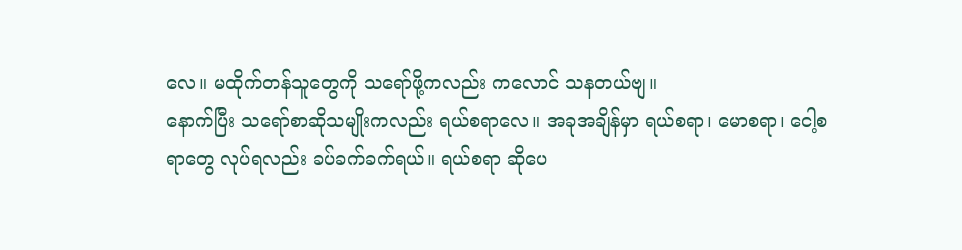လေ။ မထိုက်တန်သူတွေကို သရော်ဖို့ကလည်း ကလောင် သနတယ်ဗျ။
နောက်ပြီး သရော်စာဆိုသမျိုးကလည်း ရယ်စရာလေ။ အခုအချိန်မှာ ရယ်စရာ၊ မောစရာ၊ ငေါ့စရာတွေ လုပ်ရလည်း ခပ်ခက်ခက်ရယ်။ ရယ်စရာ ဆိုပေ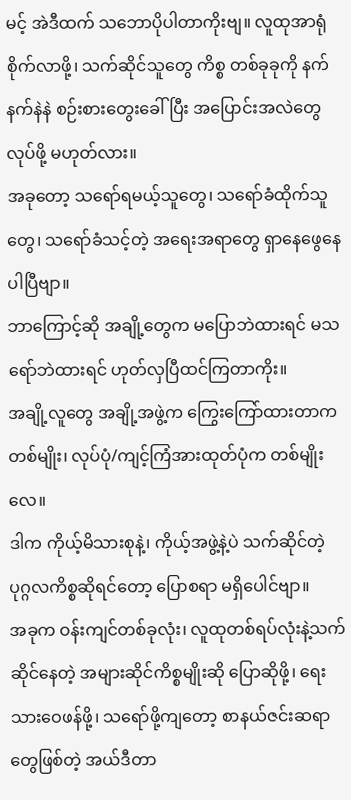မင့် အဲဒီထက် သဘောပိုပါတာကိုးဗျ။ လူထုအာရုံစိုက်လာဖို့၊ သက်ဆိုင်သူတွေ ကိစ္စ တစ်ခုခုကို နက်နက်နဲနဲ စဉ်းစားတွေးခေါ်ပြီး အပြောင်းအလဲတွေ လုပ်ဖို့ မဟုတ်လား။
အခုတော့ သရော်ရမယ့်သူတွေ၊ သရော်ခံထိုက်သူတွေ၊ သရော်ခံသင့်တဲ့ အရေးအရာတွေ ရှာနေဖွေနေပါပြီဗျာ။
ဘာကြောင့်ဆို အချို့တွေက မပြောဘဲထားရင် မသရော်ဘဲထားရင် ဟုတ်လှပြီထင်ကြတာကိုး။
အချို့လူတွေ အချို့အဖွဲ့က ကြွေးကြော်ထားတာက တစ်မျိုး၊ လုပ်ပုံ/ကျင့်ကြံအားထုတ်ပုံက တစ်မျိုးလေ။
ဒါက ကိုယ့်မိသားစုနဲ့၊ ကိုယ့်အဖွဲ့နဲ့ပဲ သက်ဆိုင်တဲ့ ပုဂ္ဂလကိစ္စဆိုရင်တော့ ပြောစရာ မရှိပေါင်ဗျာ။
အခုက ဝန်းကျင်တစ်ခုလုံး၊ လူထုတစ်ရပ်လုံးနဲ့သက်ဆိုင်နေတဲ့ အများဆိုင်ကိစ္စမျိုးဆို ပြောဆိုဖို့၊ ရေးသားဝေဖန်ဖို့၊ သရော်ဖို့ကျတော့ စာနယ်ဇင်းဆရာတွေဖြစ်တဲ့ အယ်ဒီတာ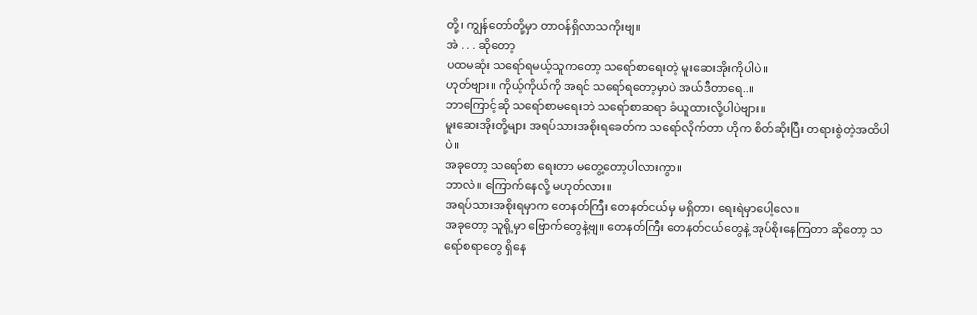တို့၊ ကျွန်တော်တို့မှာ တာဝန်ရှိလာသကိုးဗျ။
အဲ . . . ဆိုတော့
ပထမဆုံး သရော်ရမယ့်သူကတော့ သရော်စာရေးတဲ့ မူးဆေးအိုးကိုပါပဲ။
ဟုတ်ဗျား။ ကိုယ့်ကိုယ်ကို အရင် သရော်ရတော့မှာပဲ အယ်ဒီတာရေ..။
ဘာကြောင့်ဆို သရော်စာမရေးဘဲ သရော်စာဆရာ ခံယူထားလို့ပါပဲဗျား။
မူးဆေးအိုးတို့များ အရပ်သားအစိုးရခေတ်က သရော်လိုက်တာ ဟိုက စိတ်ဆိုးပြီး တရားစွဲတဲ့အထိပါပဲ။
အခုတော့ သရော်စာ ရေးတာ မတွေ့တော့ပါလားကွာ။
ဘာလဲ။ ကြောက်နေလို့ မဟုတ်လား။
အရပ်သားအစိုးရမှာက တေနတ်ကြီး တေနတ်ငယ်မှ မရှိတာ၊ ရေးရဲမှာပေါ့လေ။
အခုတော့ သူရို့မှာ ဗြောက်တွေနဲ့ဗျ။ တေနတ်ကြီး တေနတ်ငယ်တွေနဲ့ အုပ်စိုးနေကြတာ ဆိုတော့ သရော်စရာတွေ ရှိနေ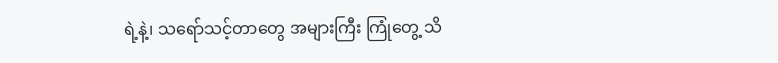ရဲ့နဲ့၊ သရော်သင့်တာတွေ အများကြီး ကြုံတွေ့ သိ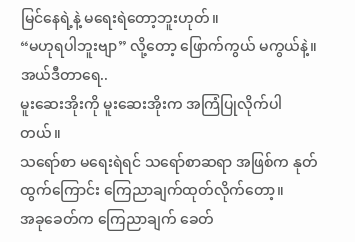မြင်နေရဲ့နဲ့ မရေးရဲတော့ဘူးဟုတ်။
“မဟုရပါဘူးဗျာ” လို့တော့ ဖြောက်ကွယ် မကွယ်နဲ့။
အယ်ဒီတာရေ..
မူးဆေးအိုးကို မူးဆေးအိုးက အကြံပြုလိုက်ပါတယ်။
သရော်စာ မရေးရဲရင် သရော်စာဆရာ အဖြစ်က နုတ်ထွက်ကြောင်း ကြေညာချက်ထုတ်လိုက်တော့။
အခုခေတ်က ကြေညာချက် ခေတ်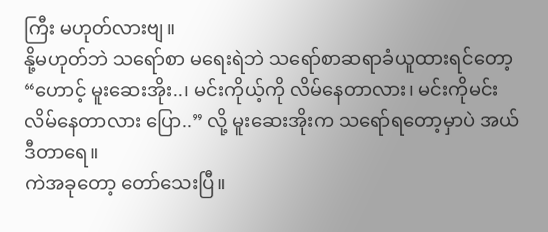ကြီး မဟုတ်လားဗျ။
နို့မဟုတ်ဘဲ သရော်စာ မရေးရဲဘဲ သရော်စာဆရာခံယူထားရင်တော့
“ဟောင့် မူးဆေးအိုး..၊ မင်းကိုယ့်ကို လိမ်နေတာလား၊ မင်းကိုမင်း လိမ်နေတာလား ပြော..” လို့ မူးဆေးအိုးက သရော်ရတော့မှာပဲ အယ်ဒီတာရေ။
ကဲအခုတော့ တော်သေးပြီ။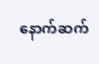နောက်ဆက်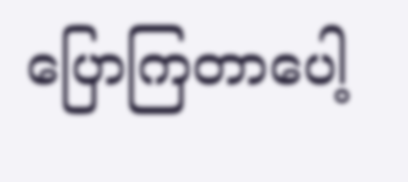ပြောကြတာပေါ့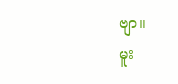ဗျာ။
မူး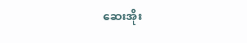ဆေးအိုး